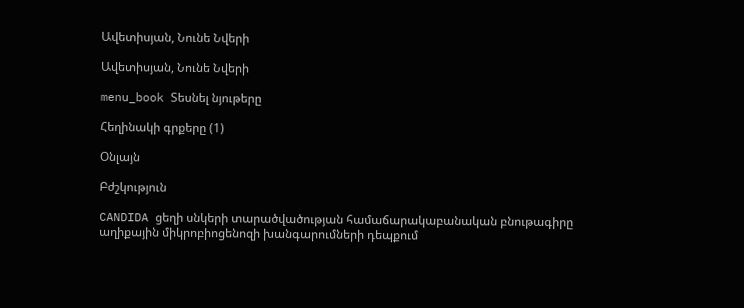Ավետիսյան, Նունե Նվերի

Ավետիսյան, Նունե Նվերի

menu_book Տեսնել նյութերը

Հեղինակի գրքերը (1)

Օնլայն

Բժշկություն

CANDIDA ցեղի սնկերի տարածվածության համաճարակաբանական բնութագիրը աղիքային միկրոբիոցենոզի խանգարումների դեպքում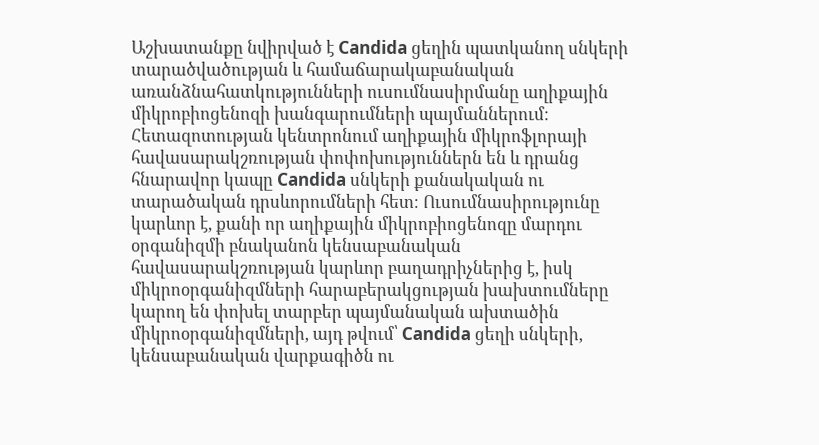Աշխատանքը նվիրված է Candida ցեղին պատկանող սնկերի տարածվածության և համաճարակաբանական առանձնահատկությունների ուսումնասիրմանը աղիքային միկրոբիոցենոզի խանգարումների պայմաններում։ Հետազոտության կենտրոնում աղիքային միկրոֆլորայի հավասարակշռության փոփոխություններն են և դրանց հնարավոր կապը Candida սնկերի քանակական ու տարածական դրսևորումների հետ։ Ուսումնասիրությունը կարևոր է, քանի որ աղիքային միկրոբիոցենոզը մարդու օրգանիզմի բնականոն կենսաբանական հավասարակշռության կարևոր բաղադրիչներից է, իսկ միկրոօրգանիզմների հարաբերակցության խախտումները կարող են փոխել տարբեր պայմանական ախտածին միկրոօրգանիզմների, այդ թվում՝ Candida ցեղի սնկերի, կենսաբանական վարքագիծն ու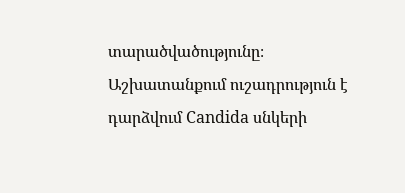տարածվածությունը։ Աշխատանքում ուշադրություն է դարձվում Candida սնկերի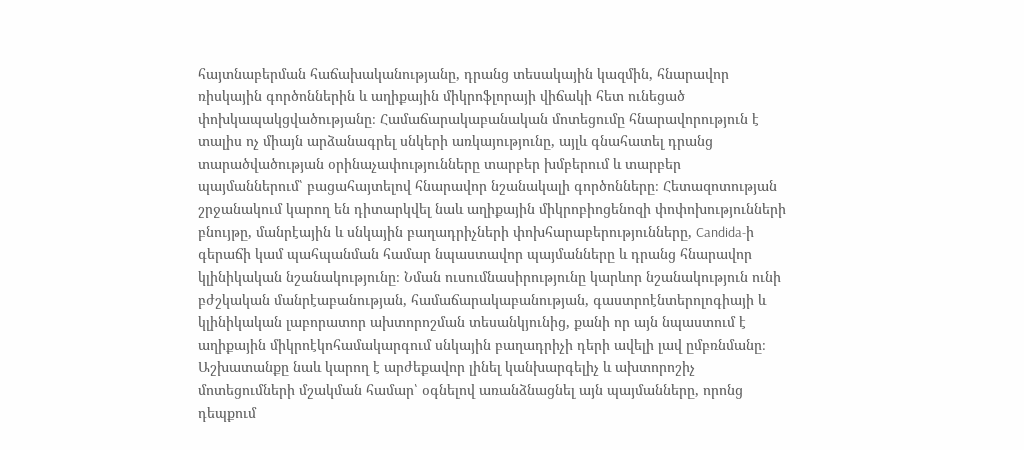հայտնաբերման հաճախականությանը, դրանց տեսակային կազմին, հնարավոր ռիսկային գործոններին և աղիքային միկրոֆլորայի վիճակի հետ ունեցած փոխկապակցվածությանը։ Համաճարակաբանական մոտեցումը հնարավորություն է տալիս ոչ միայն արձանագրել սնկերի առկայությունը, այլև գնահատել դրանց տարածվածության օրինաչափությունները տարբեր խմբերում և տարբեր պայմաններում՝ բացահայտելով հնարավոր նշանակալի գործոնները։ Հետազոտության շրջանակում կարող են դիտարկվել նաև աղիքային միկրոբիոցենոզի փոփոխությունների բնույթը, մանրէային և սնկային բաղադրիչների փոխհարաբերությունները, Candida-ի գերաճի կամ պահպանման համար նպաստավոր պայմանները և դրանց հնարավոր կլինիկական նշանակությունը։ Նման ուսումնասիրությունը կարևոր նշանակություն ունի բժշկական մանրէաբանության, համաճարակաբանության, գաստրոէնտերոլոգիայի և կլինիկական լաբորատոր ախտորոշման տեսանկյունից, քանի որ այն նպաստում է աղիքային միկրոէկոհամակարգում սնկային բաղադրիչի դերի ավելի լավ ըմբռնմանը։ Աշխատանքը նաև կարող է արժեքավոր լինել կանխարգելիչ և ախտորոշիչ մոտեցումների մշակման համար՝ օգնելով առանձնացնել այն պայմանները, որոնց դեպքում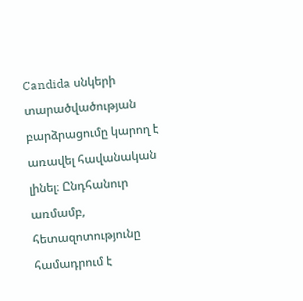Candida սնկերի տարածվածության բարձրացումը կարող է առավել հավանական լինել։ Ընդհանուր առմամբ, հետազոտությունը համադրում է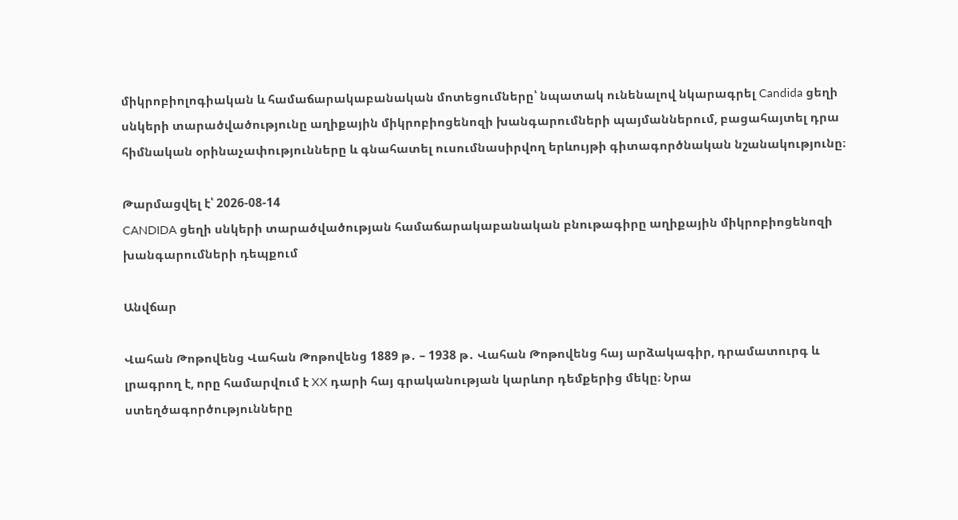միկրոբիոլոգիական և համաճարակաբանական մոտեցումները՝ նպատակ ունենալով նկարագրել Candida ցեղի սնկերի տարածվածությունը աղիքային միկրոբիոցենոզի խանգարումների պայմաններում, բացահայտել դրա հիմնական օրինաչափությունները և գնահատել ուսումնասիրվող երևույթի գիտագործնական նշանակությունը։

Թարմացվել է՝ 2026-08-14
CANDIDA ցեղի սնկերի տարածվածության համաճարակաբանական բնութագիրը աղիքային միկրոբիոցենոզի խանգարումների դեպքում

Անվճար

Վահան Թոթովենց Վահան Թոթովենց 1889 թ․ – 1938 թ․ Վահան Թոթովենց հայ արձակագիր, դրամատուրգ և լրագրող է, որը համարվում է XX դարի հայ գրականության կարևոր դեմքերից մեկը։ Նրա ստեղծագործությունները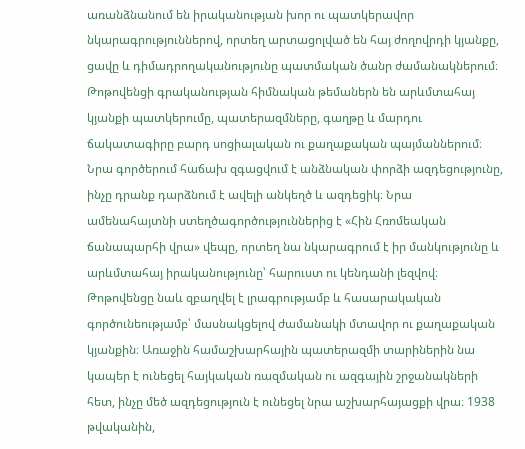առանձնանում են իրականության խոր ու պատկերավոր նկարագրություններով, որտեղ արտացոլված են հայ ժողովրդի կյանքը, ցավը և դիմադրողականությունը պատմական ծանր ժամանակներում։ Թոթովենցի գրականության հիմնական թեմաներն են արևմտահայ կյանքի պատկերումը, պատերազմները, գաղթը և մարդու ճակատագիրը բարդ սոցիալական ու քաղաքական պայմաններում։ Նրա գործերում հաճախ զգացվում է անձնական փորձի ազդեցությունը, ինչը դրանք դարձնում է ավելի անկեղծ և ազդեցիկ։ Նրա ամենահայտնի ստեղծագործություններից է «Հին Հռոմեական ճանապարհի վրա» վեպը, որտեղ նա նկարագրում է իր մանկությունը և արևմտահայ իրականությունը՝ հարուստ ու կենդանի լեզվով։ Թոթովենցը նաև զբաղվել է լրագրությամբ և հասարակական գործունեությամբ՝ մասնակցելով ժամանակի մտավոր ու քաղաքական կյանքին։ Առաջին համաշխարհային պատերազմի տարիներին նա կապեր է ունեցել հայկական ռազմական ու ազգային շրջանակների հետ, ինչը մեծ ազդեցություն է ունեցել նրա աշխարհայացքի վրա։ 1938 թվականին,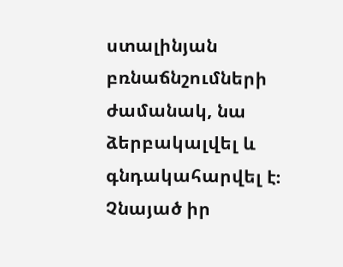ստալինյան բռնաճնշումների ժամանակ, նա ձերբակալվել և գնդակահարվել է։ Չնայած իր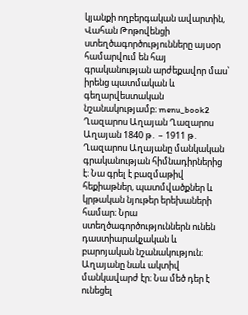կյանքի ողբերգական ավարտին, Վահան Թոթովենցի ստեղծագործությունները այսօր համարվում են հայ գրականության արժեքավոր մաս՝ իրենց պատմական և գեղարվեստական նշանակությամբ։ menu_book2 Ղազարոս Աղայան Ղազարոս Աղայան 1840 թ․ – 1911 թ․ Ղազարոս Աղայանը մանկական գրականության հիմնադիրներից է։ Նա գրել է բազմաթիվ հեքիաթներ, պատմվածքներ և կրթական նյութեր երեխաների համար։ Նրա ստեղծագործություններն ունեն դաստիարակչական և բարոյական նշանակություն։ Աղայանը նաև ակտիվ մանկավարժ էր։ Նա մեծ դեր է ունեցել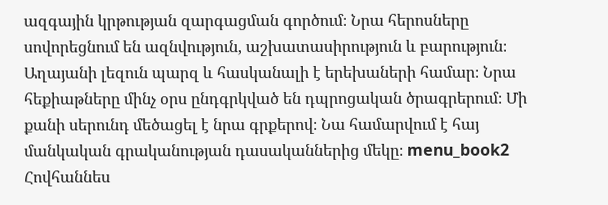ազգային կրթության զարգացման գործում։ Նրա հերոսները սովորեցնում են ազնվություն, աշխատասիրություն և բարություն։ Աղայանի լեզուն պարզ և հասկանալի է երեխաների համար։ Նրա հեքիաթները մինչ օրս ընդգրկված են դպրոցական ծրագրերում։ Մի քանի սերունդ մեծացել է նրա գրքերով։ Նա համարվում է հայ մանկական գրականության դասականներից մեկը։ menu_book2 Հովհաննես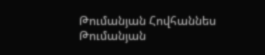Թումանյան Հովհաննես Թումանյան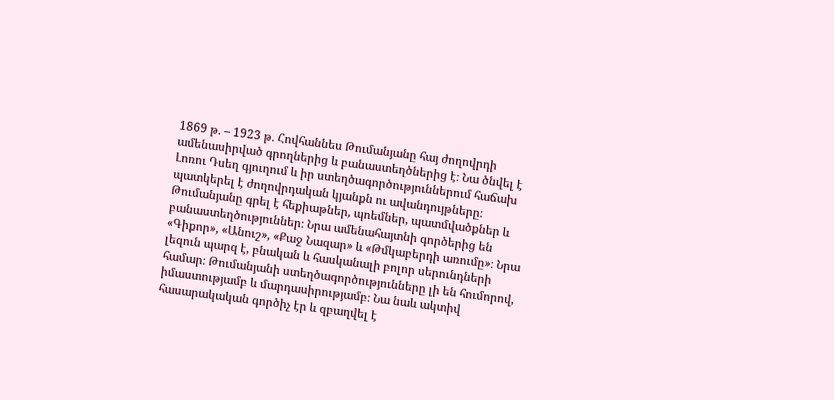1869 թ․ – 1923 թ․ Հովհաննես Թումանյանը հայ ժողովրդի ամենասիրված գրողներից և բանաստեղծներից է։ Նա ծնվել է Լոռու Դսեղ գյուղում և իր ստեղծագործություններում հաճախ պատկերել է ժողովրդական կյանքն ու ավանդույթները։ Թումանյանը գրել է հեքիաթներ, պոեմներ, պատմվածքներ և բանաստեղծություններ։ Նրա ամենահայտնի գործերից են «Գիքոր», «Անուշ», «Քաջ Նազար» և «Թմկաբերդի առումը»։ Նրա լեզուն պարզ է, բնական և հասկանալի բոլոր սերունդների համար։ Թումանյանի ստեղծագործությունները լի են հումորով, իմաստությամբ և մարդասիրությամբ։ Նա նաև ակտիվ հասարակական գործիչ էր և զբաղվել է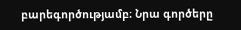բարեգործությամբ։ Նրա գործերը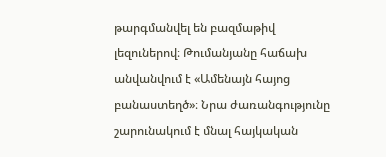թարգմանվել են բազմաթիվ լեզուներով։ Թումանյանը հաճախ անվանվում է «Ամենայն հայոց բանաստեղծ»։ Նրա ժառանգությունը շարունակում է մնալ հայկական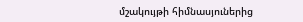մշակույթի հիմնասյուներից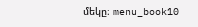մեկը։ menu_book10